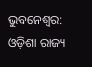ଭୁବନେଶ୍ୱର: ଓଡ଼ିଶା ରାଜ୍ୟ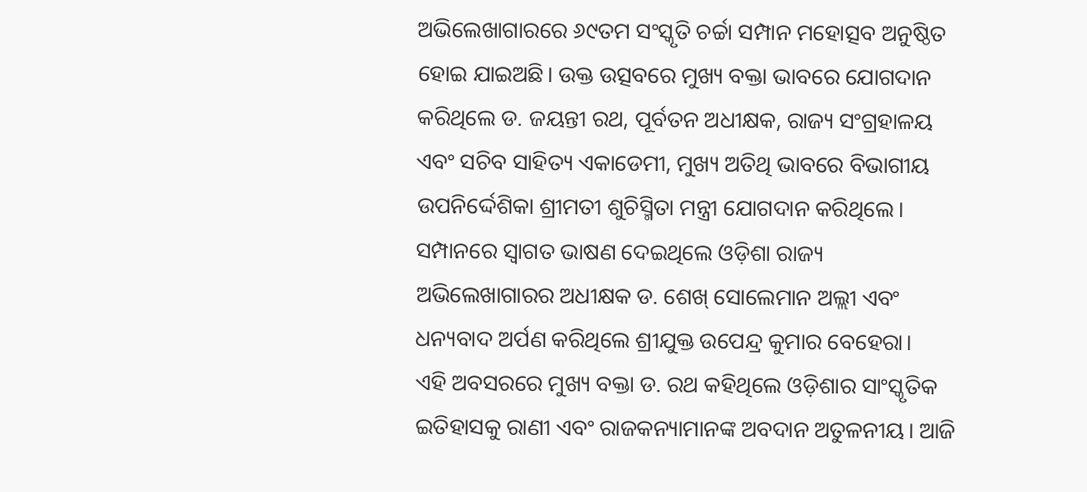ଅଭିଲେଖାଗାରରେ ୬୯ତମ ସଂସ୍କୃତି ଚର୍ଚ୍ଚା ସମ୍ପାନ ମହୋତ୍ସବ ଅନୁଷ୍ଠିତ ହୋଇ ଯାଇଅଛି। ଉକ୍ତ ଉତ୍ସବରେ ମୁଖ୍ୟ ବକ୍ତା ଭାବରେ ଯୋଗଦାନ କରିଥିଲେ ଡ. ଜୟନ୍ତୀ ରଥ, ପୂର୍ବତନ ଅଧୀକ୍ଷକ, ରାଜ୍ୟ ସଂଗ୍ରହାଳୟ ଏବଂ ସଚିବ ସାହିତ୍ୟ ଏକାଡେମୀ, ମୁଖ୍ୟ ଅତିଥି ଭାବରେ ବିଭାଗୀୟ ଉପନିର୍ଦ୍ଦେଶିକା ଶ୍ରୀମତୀ ଶୁଚିସ୍ମିତା ମନ୍ତ୍ରୀ ଯୋଗଦାନ କରିଥିଲେ। ସମ୍ପାନରେ ସ୍ୱାଗତ ଭାଷଣ ଦେଇଥିଲେ ଓଡ଼ିଶା ରାଜ୍ୟ ଅଭିଲେଖାଗାରର ଅଧୀକ୍ଷକ ଡ. ଶେଖ୍ ସୋଲେମାନ ଅଲ୍ଲୀ ଏବଂ ଧନ୍ୟବାଦ ଅର୍ପଣ କରିଥିଲେ ଶ୍ରୀଯୁକ୍ତ ଉପେନ୍ଦ୍ର କୁମାର ବେହେରା।
ଏହି ଅବସରରେ ମୁଖ୍ୟ ବକ୍ତା ଡ. ରଥ କହିଥିଲେ ଓଡ଼ିଶାର ସାଂସ୍କୃତିକ ଇତିହାସକୁ ରାଣୀ ଏବଂ ରାଜକନ୍ୟାମାନଙ୍କ ଅବଦାନ ଅତୁଳନୀୟ। ଆଜି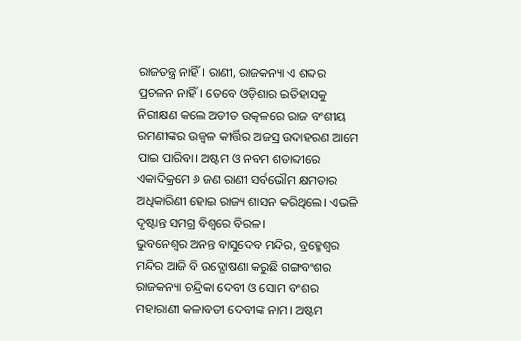ରାଜତନ୍ତ୍ର ନାହିଁ। ରାଣୀ, ରାଜକନ୍ୟା ଏ ଶବ୍ଦର ପ୍ରଚଳନ ନାହିଁ। ତେବେ ଓଡ଼ିଶାର ଇତିହାସକୁ ନିରୀକ୍ଷଣ କଲେ ଅତୀତ ଉତ୍କଳରେ ରାଜ ବଂଶୀୟ ରମଣୀଙ୍କର ଉଜ୍ୱଳ କୀର୍ତ୍ତିର ଅଜସ୍ର ଉଦାହରଣ ଆମେ ପାଇ ପାରିବା। ଅଷ୍ଟମ ଓ ନବମ ଶତାବ୍ଦୀରେ ଏକାଦିକ୍ରମେ ୬ ଜଣ ରାଣୀ ସର୍ବଭୌମ କ୍ଷମତାର ଅଧିକାରିଣୀ ହୋଇ ରାଜ୍ୟ ଶାସନ କରିଥିଲେ। ଏଭଳି ଦୃଷ୍ଟାନ୍ତ ସମଗ୍ର ବିଶ୍ୱରେ ବିରଳ।
ଭୁବନେଶ୍ୱର ଅନନ୍ତ ବାସୁଦେବ ମନ୍ଦିର, ବ୍ରହ୍ମେଶ୍ୱର ମନ୍ଦିର ଆଜି ବି ଉଦ୍ଘୋଷଣା କରୁଛି ଗଙ୍ଗବଂଶର ରାଜକନ୍ୟା ଚନ୍ଦ୍ରିକା ଦେବୀ ଓ ସୋମ ବଂଶର ମହାରାଣୀ କଳାବତୀ ଦେବୀଙ୍କ ନାମ। ଅଷ୍ଟମ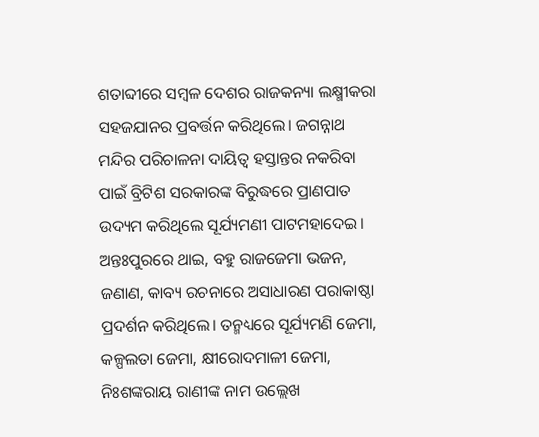ଶତାବ୍ଦୀରେ ସମ୍ବଳ ଦେଶର ରାଜକନ୍ୟା ଲକ୍ଷ୍ମୀକରା ସହଜଯାନର ପ୍ରବର୍ତ୍ତନ କରିଥିଲେ। ଜଗନ୍ନାଥ ମନ୍ଦିର ପରିଚାଳନା ଦାୟିତ୍ୱ ହସ୍ତାନ୍ତର ନକରିବା ପାଇଁ ବ୍ରିଟିଶ ସରକାରଙ୍କ ବିରୁଦ୍ଧରେ ପ୍ରାଣପାତ ଉଦ୍ୟମ କରିଥିଲେ ସୂର୍ଯ୍ୟମଣୀ ପାଟମହାଦେଇ।
ଅନ୍ତଃପୁରରେ ଥାଇ, ବହୁ ରାଜଜେମା ଭଜନ, ଜଣାଣ, କାବ୍ୟ ରଚନାରେ ଅସାଧାରଣ ପରାକାଷ୍ଠା ପ୍ରଦର୍ଶନ କରିଥିଲେ। ତନ୍ମଧ୍ୟରେ ସୂର୍ଯ୍ୟମଣି ଜେମା, କଳ୍ପଲତା ଜେମା, କ୍ଷୀରୋଦମାଳୀ ଜେମା, ନିଃଶଙ୍କରାୟ ରାଣୀଙ୍କ ନାମ ଉଲ୍ଲେଖ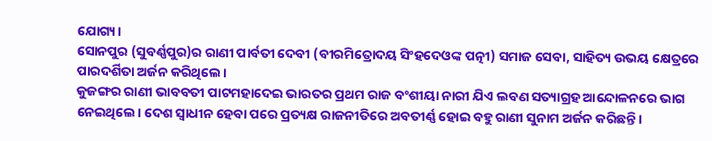ଯୋଗ୍ୟ।
ସୋନପୁର (ସୁବର୍ଣ୍ଣପୁର)ର ରାଣୀ ପାର୍ବତୀ ଦେବୀ (ବୀରମିତ୍ରୋଦୟ ସିଂହଦେଓଙ୍କ ପତ୍ନୀ) ସମାଜ ସେବା, ସାହିତ୍ୟ ଉଭୟ କ୍ଷେତ୍ରରେ ପାରଦର୍ଶିତା ଅର୍ଜନ କରିଥିଲେ।
କୁଜଙ୍ଗର ରାଣୀ ଭାବବତୀ ପାଟମହାଦେଇ ଭାରତର ପ୍ରଥମ ରାଜ ବଂଶୀୟା ନାରୀ ଯିଏ ଲବଣ ସତ୍ୟାଗ୍ରହ ଆନ୍ଦୋଳନରେ ଭାଗ ନେଇଥିଲେ। ଦେଶ ସ୍ୱାଧୀନ ହେବା ପରେ ପ୍ରତ୍ୟକ୍ଷ ରାଜନୀତିରେ ଅବତୀର୍ଣ୍ଣ ହୋଇ ବହୁ ରାଣୀ ସୁନାମ ଅର୍ଜନ କରିଛନ୍ତି।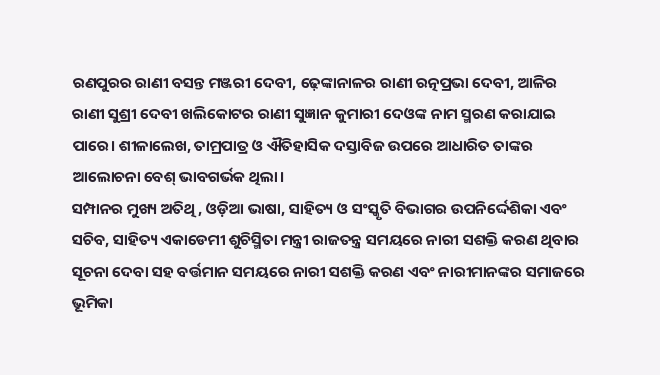ରଣପୁରର ରାଣୀ ବସନ୍ତ ମଞ୍ଜରୀ ଦେବୀ, ଢ଼େଙ୍କାନାଳର ରାଣୀ ରତ୍ନପ୍ରଭା ଦେବୀ, ଆଳିର ରାଣୀ ସୁଶ୍ରୀ ଦେବୀ ଖଲିକୋଟର ରାଣୀ ସୁଜ୍ଞାନ କୁମାରୀ ଦେଓଙ୍କ ନାମ ସ୍ମରଣ କରାଯାଇ ପାରେ। ଶୀଳାଲେଖ, ତାମ୍ରପାତ୍ର ଓ ଐତିହାସିକ ଦସ୍ତାବିଜ ଉପରେ ଆଧାରିତ ତାଙ୍କର ଆଲୋଚନା ବେଶ୍ ଭାବଗର୍ଭକ ଥିଲା।
ସମ୍ପାନର ମୁଖ୍ୟ ଅତିଥି, ଓଡ଼ିଆ ଭାଷା, ସାହିତ୍ୟ ଓ ସଂସ୍କୃତି ବିଭାଗର ଉପନିର୍ଦ୍ଦେଶିକା ଏବଂ ସଚିବ, ସାହିତ୍ୟ ଏକାଡେମୀ ଶୁଚିସ୍ମିତା ମନ୍ତ୍ରୀ ରାଜତନ୍ତ୍ର ସମୟରେ ନାରୀ ସଶକ୍ତି କରଣ ଥିବାର ସୂଚନା ଦେବା ସହ ବର୍ତ୍ତମାନ ସମୟରେ ନାରୀ ସଶକ୍ତି କରଣ ଏବଂ ନାରୀମାନଙ୍କର ସମାଜରେ ଭୂମିକା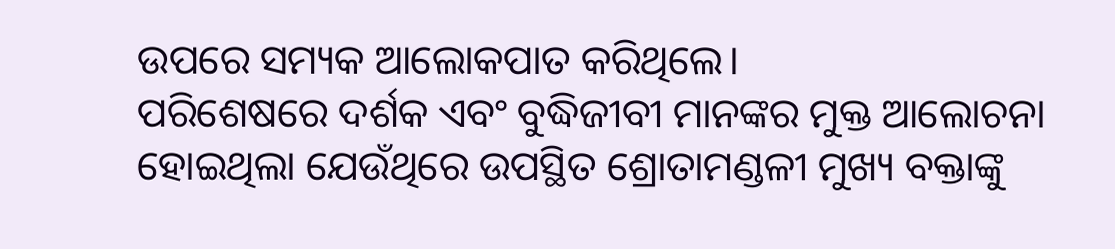ଉପରେ ସମ୍ୟକ ଆଲୋକପାତ କରିଥିଲେ।
ପରିଶେଷରେ ଦର୍ଶକ ଏବଂ ବୁଦ୍ଧିଜୀବୀ ମାନଙ୍କର ମୁକ୍ତ ଆଲୋଚନା ହୋଇଥିଲା ଯେଉଁଥିରେ ଉପସ୍ଥିତ ଶ୍ରୋତାମଣ୍ଡଳୀ ମୁଖ୍ୟ ବକ୍ତାଙ୍କୁ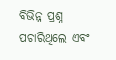ବିଭିନ୍ନ ପ୍ରଶ୍ନ ପଚାରିଥିଲେ ଏବଂ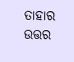ତାହାର ଉତ୍ତର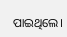ପାଇଥିଲେ।